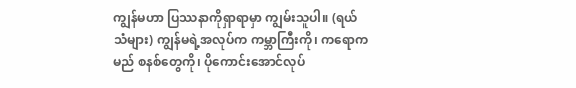ကျွန်မဟာ ပြဿနာကိုရှာရာမှာ ကျွမ်းသူပါ။ (ရယ်သံများ) ကျွန်မရဲ့အလုပ်က ကမ္ဘာကြီးကို၊ ကရောကမည် စနစ်တွေကို၊ ပိုကောင်းအောင်လုပ်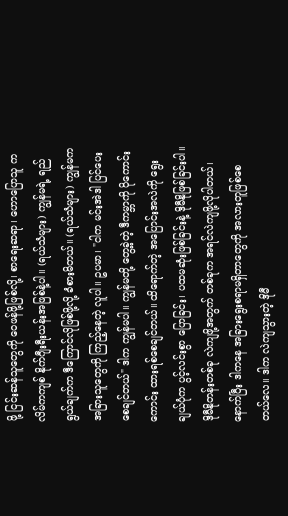ဖို့ ငြင်းဆန်သူတွေကို ဝေဖန်ဖို့ဖြစ်လို့၊ စာရေးဆရာ၊ ဟောပြောသူ ကလိမ်ကကျစ် နိုက်ဂျီးရီးယန်းအဖြစ်နဲ့ပါ။ (ရယ်သံများ) ကျွန်မရဲ့ ရည်ရွယ်ချက်က ဒီကြောင်လိုဖြစ်ဖို့လို့ ခံစားမိတယ်။ (ရယ်သံများ) ကျွန်မက အခြားသူတွေကို ကြည့်နေတဲ့ လူပါ။ ဥပမာ၊ "ငါက မင်းအဲဒါ ပြင်ပေးစေချင်တယ်" ဒါက ကျွန်မပါ။ ကျွန်မတို့ တွေ့ခဲ့တဲ့ ဒီကမ္ဘာကို ပိုကောင်းကောင်း ထားရစ်စေချင်တယ်။ ထိရောက်တဲ့ အပြောင်းအလဲကို ရွေးချယ်ပုံက ပွင့်လင်းစွာ ပြောခြင်း၊ ပထမဆုံးဖြစ်ခြင်းနဲ့ ဒိုမီနိုဖြစ်ခြင်းပါ။ ဒိုမီနိုတန်းတစ်ခု လဲကျဖို့အတွက် တစ်ခုက အရင်လဲကျဖို့လိုပါတယ်၊ နောက်ပြီး ဒါကနေ အခြားရွေးစရာမရှိတာတွေကို အလားတူဖြစ်စေတယ်လေ။ ဒါက လဲကျသွားတဲ့ ဒိုမီ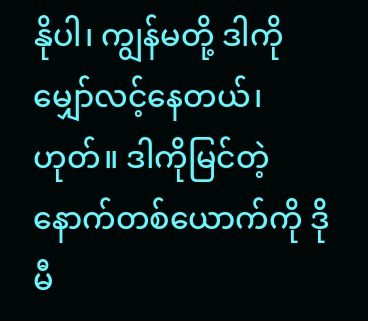နိုပါ၊ ကျွန်မတို့ ဒါကို မျှော်လင့်နေတယ်၊ ဟုတ်။ ဒါကိုမြင်တဲ့ နောက်တစ်ယောက်ကို ဒိုမီ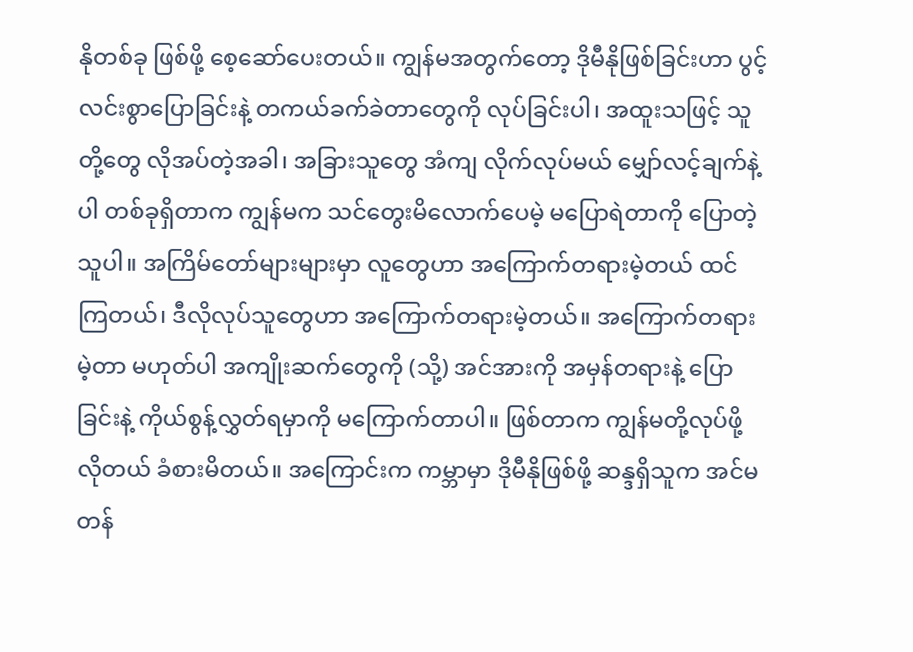နိုတစ်ခု ဖြစ်ဖို့ စေ့ဆော်ပေးတယ်။ ကျွန်မအတွက်တော့ ဒိုမီနိုဖြစ်ခြင်းဟာ ပွင့်လင်းစွာပြောခြင်းနဲ့ တကယ်ခက်ခဲတာတွေကို လုပ်ခြင်းပါ၊ အထူးသဖြင့် သူတို့တွေ လိုအပ်တဲ့အခါ၊ အခြားသူတွေ အံကျ လိုက်လုပ်မယ် မျှော်လင့်ချက်နဲ့ပါ တစ်ခုရှိတာက ကျွန်မက သင်တွေးမိလောက်ပေမဲ့ မပြောရဲတာကို ပြောတဲ့သူပါ။ အကြိမ်တော်များများမှာ လူတွေဟာ အကြောက်တရားမဲ့တယ် ထင်ကြတယ်၊ ဒီလိုလုပ်သူတွေဟာ အကြောက်တရားမဲ့တယ်။ အကြောက်တရားမဲ့တာ မဟုတ်ပါ အကျိုးဆက်တွေကို (သို့) အင်အားကို အမှန်တရားနဲ့ ပြောခြင်းနဲ့ ကိုယ်စွန့်လွှတ်ရမှာကို မကြောက်တာပါ။ ဖြစ်တာက ကျွန်မတို့လုပ်ဖို့ လိုတယ် ခံစားမိတယ်။ အကြောင်းက ကမ္ဘာမှာ ဒိုမီနိုဖြစ်ဖို့ ဆန္ဒရှိသူက အင်မတန်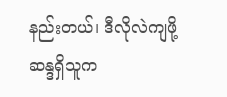နည်းတယ်၊ ဒီလိုလဲကျဖို့ ဆန္ဒရှိသူက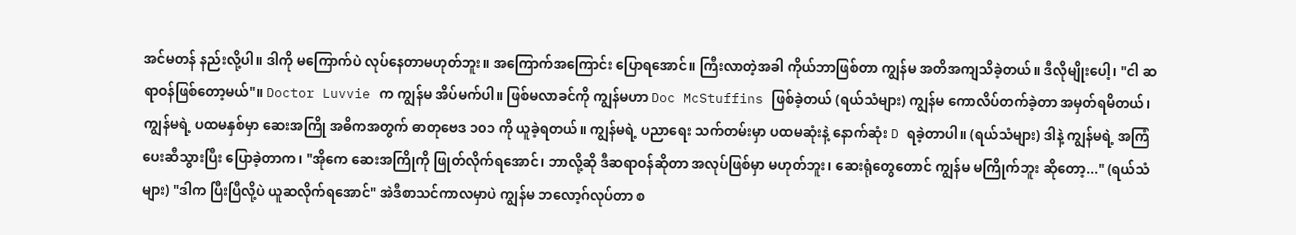အင်မတန် နည်းလို့ပါ။ ဒါကို မကြောက်ပဲ လုပ်နေတာမဟုတ်ဘူး။ အကြောက်အကြောင်း ပြောရအောင်။ ကြီးလာတဲ့အခါ ကိုယ်ဘာဖြစ်တာ ကျွန်မ အတိအကျသိခဲ့တယ်။ ဒီလိုမျိုးပေါ့၊ "ငါ ဆရာဝန်ဖြစ်တော့မယ်"။ Doctor Luvvie က ကျွန်မ အိပ်မက်ပါ။ ဖြစ်မလာခင်ကို ကျွန်မဟာ Doc McStuffins ဖြစ်ခဲ့တယ် (ရယ်သံများ) ကျွန်မ ကောလိပ်တက်ခဲ့တာ အမှတ်ရမိတယ်၊ ကျွန်မရဲ့ ပထမနှစ်မှာ ဆေးအကြို အဓိကအတွက် ဓာတုဗေဒ ၁၀၁ ကို ယူခဲ့ရတယ်။ ကျွန်မရဲ့ ပညာရေး သက်တမ်းမှာ ပထမဆုံးနဲ့ နောက်ဆုံး D ရခဲ့တာပါ။ (ရယ်သံများ) ဒါနဲ့ ကျွန်မရဲ့ အကြံပေးဆီသွားပြီး ပြောခဲ့တာက၊ "အိုကေ ဆေးအကြိုကို ဖြုတ်လိုက်ရအောင်၊ ဘာလို့ဆို ဒီဆရာဝန်ဆိုတာ အလုပ်ဖြစ်မှာ မဟုတ်ဘူး၊ ဆေးရုံတွေတောင် ကျွန်မ မကြိုက်ဘူး ဆိုတော့..." (ရယ်သံများ) "ဒါက ပြီးပြီလို့ပဲ ယူဆလိုက်ရအောင်" အဲဒီစာသင်ကာလမှာပဲ ကျွန်မ ဘလော့ဂ်လုပ်တာ စ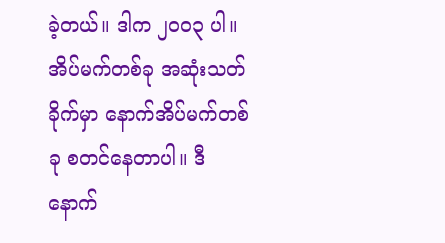ခဲ့တယ်။ ဒါက ၂၀၀၃ ပါ။ အိပ်မက်တစ်ခု အဆုံးသတ်ခိုက်မှာ နောက်အိပ်မက်တစ်ခု စတင်နေတာပါ။ ဒီနောက်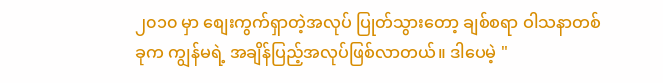၂၀၁၀ မှာ စျေးကွက်ရှာတဲ့အလုပ် ပြုတ်သွားတော့ ချစ်စရာ ဝါသနာတစ်ခုက ကျွန်မရဲ့ အချိန်ပြည့်အလုပ်ဖြစ်လာတယ်။ ဒါပေမဲ့ "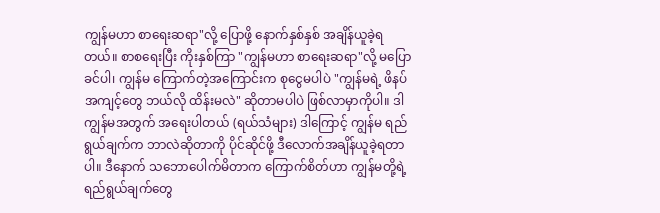ကျွန်မဟာ စာရေးဆရာ"လို့ ပြောဖို့ နောက်နှစ်နှစ် အချိန်ယူခဲ့ရတယ်။ စာစရေးပြီး ကိုးနှစ်ကြာ "ကျွန်မဟာ စာရေးဆရာ"လို့ မပြောခင်ပါ၊ ကျွန်မ ကြောက်တဲ့အကြောင်းက စုငွေမပါပဲ "ကျွန်မရဲ့ ဖိနပ်အကျင့်တွေ ဘယ်လို ထိန်းမလဲ" ဆိုတာမပါပဲ ဖြစ်လာမှာကိုပါ။ ဒါ ကျွန်မအတွက် အရေးပါတယ် (ရယ်သံများ) ဒါကြောင့် ကျွန်မ ရည်ရွယ်ချက်က ဘာလဲဆိုတာကို ပိုင်ဆိုင်ဖို့ ဒီလောက်အချိန်ယူခဲ့ရတာပါ။ ဒီနောက် သဘောပေါက်မိတာက ကြောက်စိတ်ဟာ ကျွန်မတို့ရဲ့ ရည်ရွယ်ချက်တွေ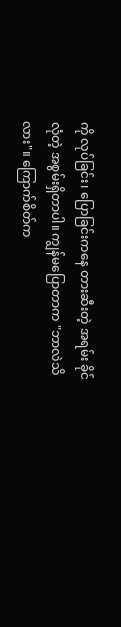ကို လုပ်ခြင်း၊ ပြောခြင်းကနေ တားဆီးတဲ့ အရမ်း ခိုင်လုံတဲ့ အစွမ်းရှိတာပါ။ ကျွန်မပြောတာက "ဘာလဲသိလား"။ ကြောက်စိတ်က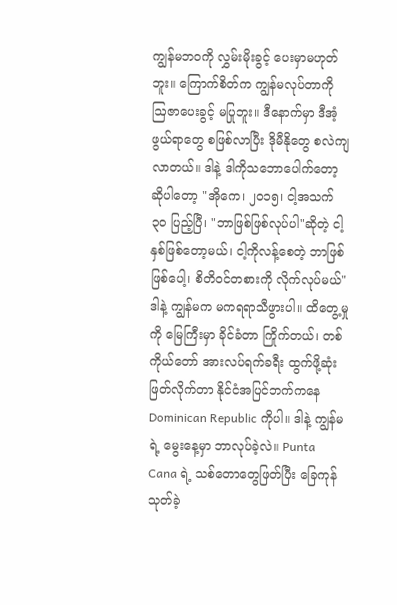ကျွန်မဘဝကို လွှမ်းမိုးခွင့် ပေးမှာမဟုတ်ဘူး။ ကြောက်စိတ်က ကျွန်မလုပ်တာကို ဩဇာပေးခွင့် မပြုဘူး။ ဒီနောက်မှာ ဒီအံ့ဖွယ်ရာတွေ စဖြစ်လာပြီး ဒိုမီနိုတွေ စလဲကျလာတယ်။ ဒါနဲ့ ဒါကိုသဘောပေါက်တော့ ဆိုပါတော့ "အိုကေ၊ ၂၀၁၅၊ ငါ့အသက် ၃၀ ပြည့်ပြီ၊ "ဘာဖြစ်ဖြစ်လုပ်ပါ"ဆိုတဲ့ ငါ့နှစ်ဖြစ်တော့မယ်၊ ငါ့ကိုလန့်စေတဲ့ ဘာဖြစ်ဖြစ်ပေါ့၊ စိတိဝင်တစားကို လိုက်လုပ်မယ်" ဒါနဲ့ ကျွန်မက မကရရာသီဖွားပါ။ ထိတွေ့မှုကို မြေကြီးမှာ ခိုင်ခံတာ ကြိုက်တယ်၊ တစ်ကိုယ်တော် အားလပ်ရက်ခရီး ထွက်ဖို့ဆုံးဖြတ်လိုက်တာ နိုင်ငံအပြင်ဘက်ကနေ Dominican Republic ကိုပါ။ ဒါနဲ့ ကျွန်မရဲ့ မွေးနေ့မှာ ဘာလုပ်ခဲ့လဲ။ Punta Cana ရဲ့ သစ်တောတွေဖြတ်ပြီး ခြေကုန်သုတ်ခဲ့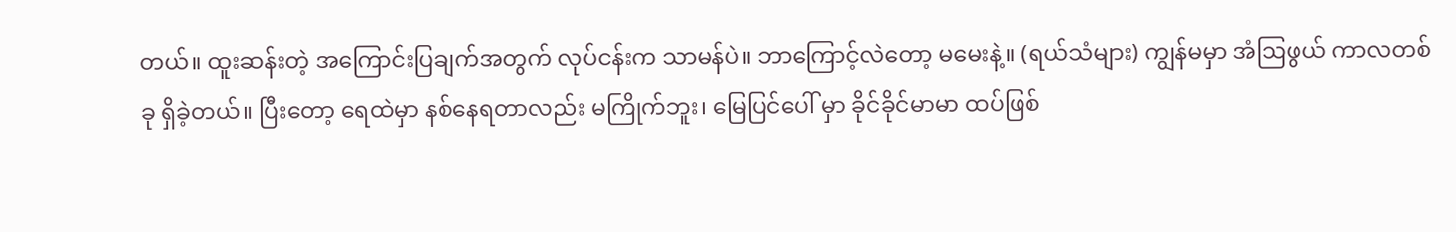တယ်။ ထူးဆန်းတဲ့ အကြောင်းပြချက်အတွက် လုပ်ငန်းက သာမန်ပဲ။ ဘာကြောင့်လဲတော့ မမေးနဲ့။ (ရယ်သံများ) ကျွန်မမှာ အံဩဖွယ် ကာလတစ်ခု ရှိခဲ့တယ်။ ပြီးတော့ ရေထဲမှာ နစ်နေရတာလည်း မကြိုက်ဘူး၊ မြေပြင်ပေါ် မှာ ခိုင်ခိုင်မာမာ ထပ်ဖြစ်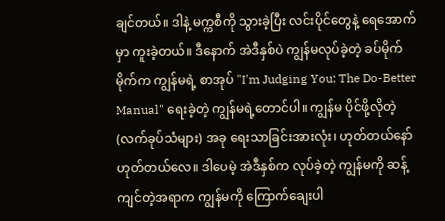ချင်တယ်။ ဒါနဲ့ မက္ကစီကို သွားခဲ့ပြီး လင်းပိုင်တွေနဲ့ ရေအောက်မှာ ကူးခဲ့တယ်။ ဒီနောက် အဲဒီနှစ်ပဲ ကျွန်မလုပ်ခဲ့တဲ့ ခပ်မိုက်မိုက်က ကျွန်မရဲ့ စာအုပ် "I'm Judging You: The Do-Better Manual" ရေးခဲ့တဲ့ ကျွန်မရဲ့တောင်ပါ။ ကျွန်မ ပိုင်ဖို့လိုတဲ့ (လက်ခုပ်သံများ) အခု ရေးသာခြင်းအားလုံး၊ ဟုတ်တယ်နော် ဟုတ်တယ်လေ။ ဒါပေမဲ့ အဲဒီနှစ်က လုပ်ခဲ့တဲ့ ကျွန်မကို ဆန့်ကျင်တဲ့အရာက ကျွန်မကို ကြောက်ချေးပါ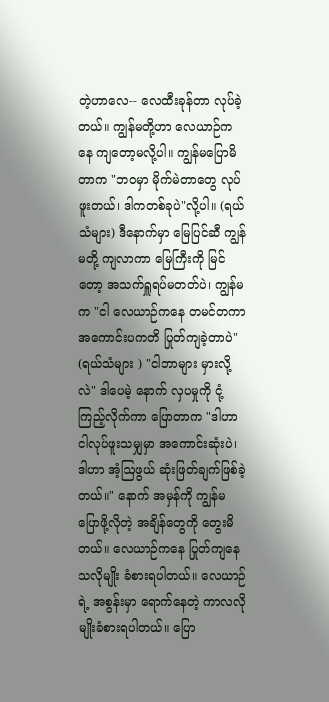တဲ့ဟာလေ-- လေထီးခုန်တာ လုပ်ခဲ့တယ်။ ကျွန်မတို့ဟာ လေယာဉ်ကနေ ကျတော့မလို့ပါ။ ကျွန်မပြောမိတာက "ဘဝမှာ မိုက်မဲတာတွေ လုပ်ဖူးတယ်၊ ဒါကတစ်ခုပဲ"လို့ပါ။ (ရယ်သံများ) ဒီနောက်မှာ မြေပြင်ဆီ ကျွန်မတို့ ကျလာကာ မြေကြီးကို မြင်တော့ အသက်ရှူရပ်မတတ်ပဲ၊ ကျွန်မက "ငါ လေယာဉ်ကနေ တမင်တကာ အကောင်းပကတိ ပြုတ်ကျခဲ့တာပဲ" (ရယ်သံများ ) "ငါဘာများ မှားလို့လဲ" ဒါပေမဲ့ နောက် လှပမှုကို ငုံ့ကြည့်လိုက်ကာ ပြောတာက "ဒါဟာ ငါလုပ်ဖူးသမျှမှာ အကောင်းဆုံးပဲ၊ ဒါဟာ အံ့ဩဖွယ် ဆုံးဖြတ်ချက်ဖြစ်ခဲ့တယ်။" နောက် အမှန်ကို ကျွန်မ ပြောဖို့လိုတဲ့ အချိန်တွေကို တွေးမိတယ်။ လေယာဉ်ကနေ ပြုတ်ကျနေသလိုမျိုး ခံစားရပါတယ်။ လေယာဉ်ရဲ့ အစွန်းမှာ ရောက်နေတဲ့ ကာလလိုမျိုးခံစားရပါတယ်။ ပြော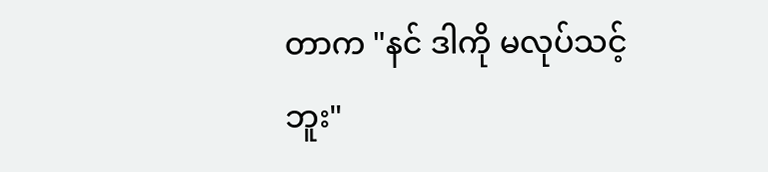တာက "နင် ဒါကို မလုပ်သင့်ဘူး"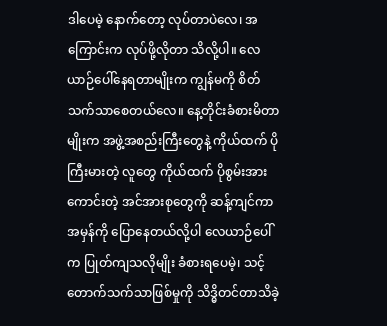ဒါပေမဲ့ နောက်တော့ လုပ်တာပဲလေ၊ အကြောင်းက လုပ်ဖို့လိုတာ သိလို့ပါ။ လေယာဉ်ပေါ်နေရတာမျိုးက ကျွန်မကို စိတ်သက်သာစေတယ်လေ။ နေ့တိုင်းခံစားမိတာမျိုးက အဖွဲ့အစည်းကြီးတွေနဲ့ ကိုယ်ထက် ပိုကြီးမားတဲ့ လူတွေ ကိုယ်ထက် ပိုစွမ်းအားကောင်းတဲ့ အင်အားစုတွေကို ဆန့်ကျင်ကာ အမှန်ကို ပြောနေတယ်လို့ပါ လေယာဉ်ပေါ်က ပြုတ်ကျသလိုမျိုး ခံစားရပေမဲ့၊ သင့်တောက်သက်သာဖြစ်မှုကို သိဒ္ဓိတင်တာသိခဲ့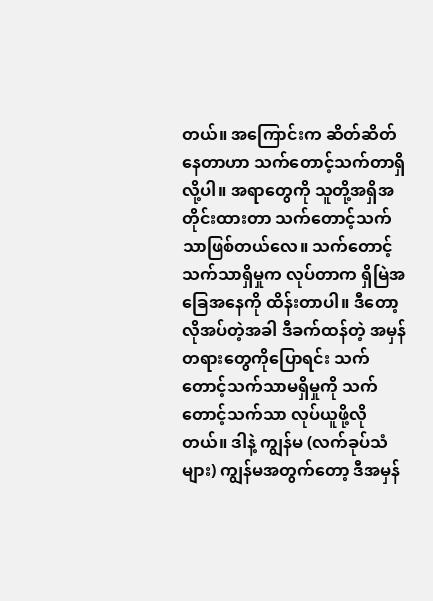တယ်။ အကြောင်းက ဆိတ်ဆိတ်နေတာဟာ သက်တောင့်သက်တာရှိလို့ပါ။ အရာတွေကို သူတို့အရှိအတိုင်းထားတာ သက်တောင့်သက်သာဖြစ်တယ်လေ။ သက်တောင့်သက်သာရှိမှုက လုပ်တာက ရှိမြဲအခြေအနေကို ထိန်းတာပါ။ ဒီတော့ လိုအပ်တဲ့အခါ ဒီခက်ထန်တဲ့ အမှန်တရားတွေကိုပြောရင်း သက်တောင့်သက်သာမရှိမှုကို သက်တောင့်သက်သာ လုပ်ယူဖို့လိုတယ်။ ဒါနဲ့ ကျွန်မ (လက်ခုပ်သံများ) ကျွန်မအတွက်တော့ ဒီအမှန်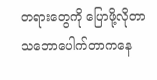တရားတွေကို ပြောဖို့လိုတာ သဘောပေါက်တာကနေ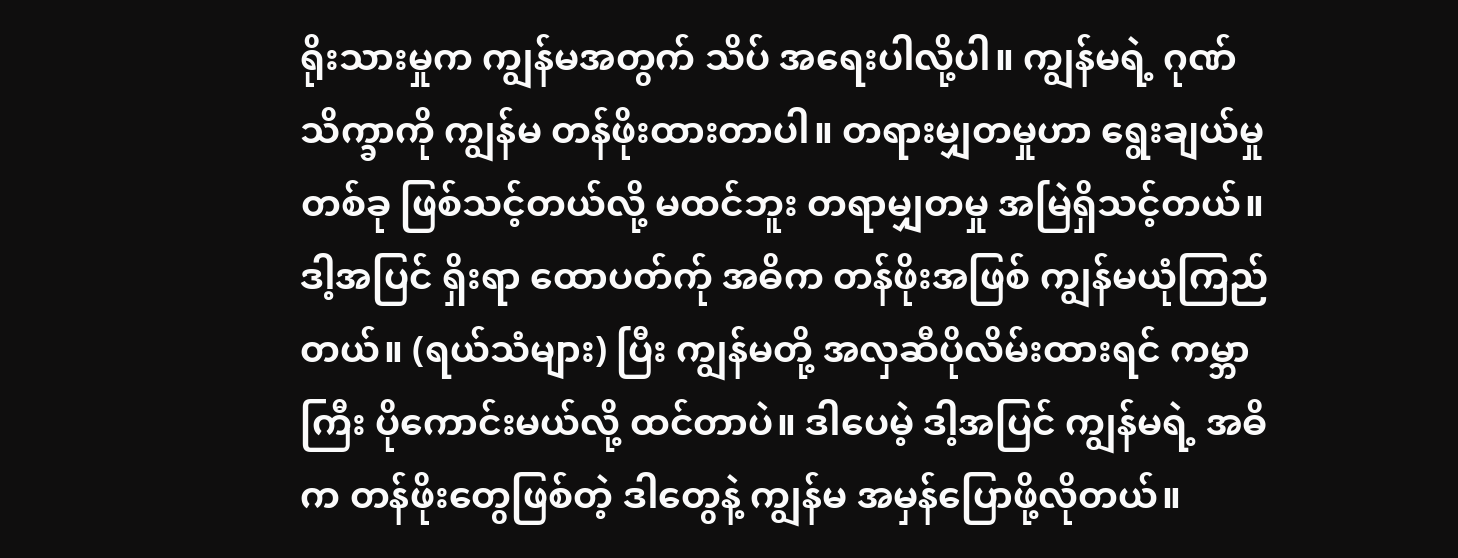ရိုးသားမှုက ကျွန်မအတွက် သိပ် အရေးပါလို့ပါ။ ကျွန်မရဲ့ ဂုဏ်သိက္ခာကို ကျွန်မ တန်ဖိုးထားတာပါ။ တရားမျှတမှုဟာ ရွေးချယ်မှုတစ်ခု ဖြစ်သင့်တယ်လို့ မထင်ဘူး တရာမျှတမှု အမြဲရှိသင့်တယ်။ ဒါ့အပြင် ရှိးရာ ထောပတ်က်ု အဓိက တန်ဖိုးအဖြစ် ကျွန်မယုံကြည်တယ်။ (ရယ်သံများ) ပြီး ကျွန်မတို့ အလှဆီပိုလိမ်းထားရင် ကမ္ဘာကြီး ပိုကောင်းမယ်လို့ ထင်တာပဲ။ ဒါပေမဲ့ ဒါ့အပြင် ကျွန်မရဲ့ အဓိက တန်ဖိုးတွေဖြစ်တဲ့ ဒါတွေနဲ့ ကျွန်မ အမှန်ပြောဖို့လိုတယ်။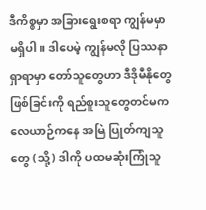ဒီကိစ္စမှာ အခြားရွေးစရာ ကျွန်မမှာ မရှိပါ။ ဒါပေမဲ့ ကျွန်မလို ပြဿနာရှာရာမှာ တော်သူတွေဟာ ဒီဒိုမီနိုတွေဖြစ်ခြင်းကို ရည်စူးသူတွေတင်မက လေယာဉ်ကနေ အမြဲ ပြုတ်ကျသူတွေ (သို့) ဒါကို ပထမဆုံးကြုံသူ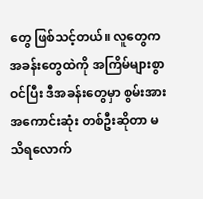တွေ ဖြစ်သင့်တယ်။ လူတွေက အခန်းတွေထဲကို အကြိမ်များစွာ ဝင်ပြီး ဒီအခန်းတွေမှာ စွမ်းအားအကောင်းဆုံး တစ်ဦးဆိုတာ မသိရလောက်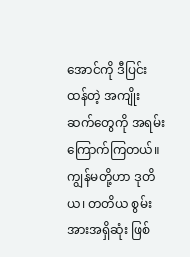အောင်ကို ဒီပြင်းထန်တဲ့ အကျိုးဆက်တွေကို အရမ်းကြောက်ကြတယ်။ ကျွန်မတို့ဟာ ဒုတိယ၊ တတိယ စွမ်းအားအရှိဆုံး ဖြစ်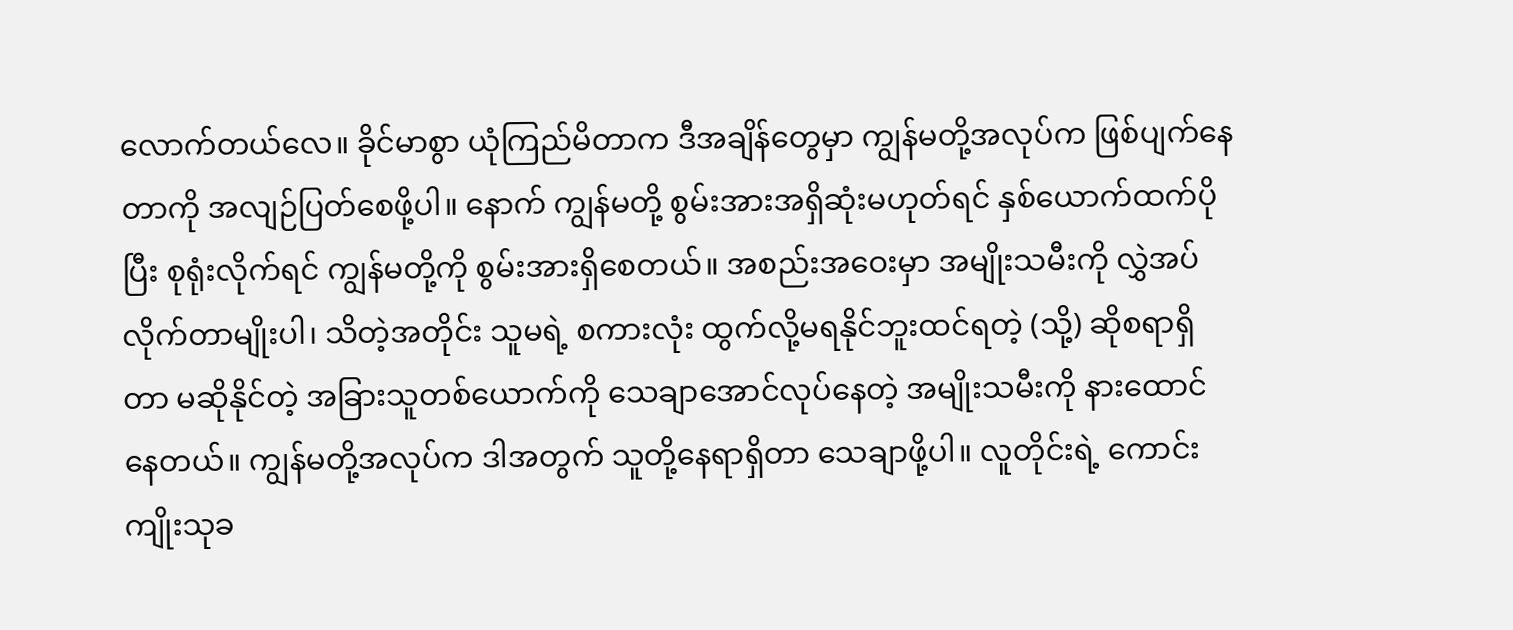လောက်တယ်လေ။ ခိုင်မာစွာ ယုံကြည်မိတာက ဒီအချိန်တွေမှာ ကျွန်မတို့အလုပ်က ဖြစ်ပျက်နေတာကို အလျဉ်ပြတ်စေဖို့ပါ။ နောက် ကျွန်မတို့ စွမ်းအားအရှိဆုံးမဟုတ်ရင် နှစ်ယောက်ထက်ပိုပြီး စုရုံးလိုက်ရင် ကျွန်မတို့ကို စွမ်းအားရှိစေတယ်။ အစည်းအဝေးမှာ အမျိုးသမီးကို လွှဲအပ်လိုက်တာမျိုးပါ၊ သိတဲ့အတိုင်း သူမရဲ့ စကားလုံး ထွက်လို့မရနိုင်ဘူးထင်ရတဲ့ (သို့) ဆိုစရာရှိတာ မဆိုနိုင်တဲ့ အခြားသူတစ်ယောက်ကို သေချာအောင်လုပ်နေတဲ့ အမျိုးသမီးကို နားထောင်နေတယ်။ ကျွန်မတို့အလုပ်က ဒါအတွက် သူတို့နေရာရှိတာ သေချာဖို့ပါ။ လူတိုင်းရဲ့ ကောင်းကျိုးသုခ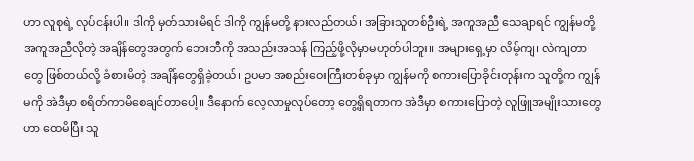ဟာ လူစုရဲ့ လုပ်ငန်းပါ။ ဒါကို မှတ်သားမိရင် ဒါကို ကျွန်မတို့ နားလည်တယ်၊ အခြားသူတစ်ဦးရဲ့ အကူအညီ သေချာရင် ကျွန်မတို့အကူအညီလိုတဲ့ အချိန်တွေအတွက် ဘေးဘီကို အသည်းအသန် ကြည့်ဖို့လိုမှာမဟုတ်ပါဘူး။ အများရှေ့မှာ လိမ့်ကျ၊ လဲကျတာတွေ ဖြစ်တယ်လို့ ခံစားမိတဲ့ အချိန်တွေရှိခဲ့တယ်၊ ဥပမာ အစည်းဝေးကြီးတစ်ခုမှာ ကျွန်မကို စကားပြောခိုင်းတုန်းက သူတို့က ကျွန်မကို အဲဒီမှာ စရိတ်ကာမိစေချင်တာပေါ့။ ဒီနောက် လေ့လာမှုလုပ်တော့ တွေ့ရှိရတာက အဲဒီမှာ စကားပြောတဲ့ လူဖြူအမျိုးသားတွေဟာ ထေမိပြီး သူ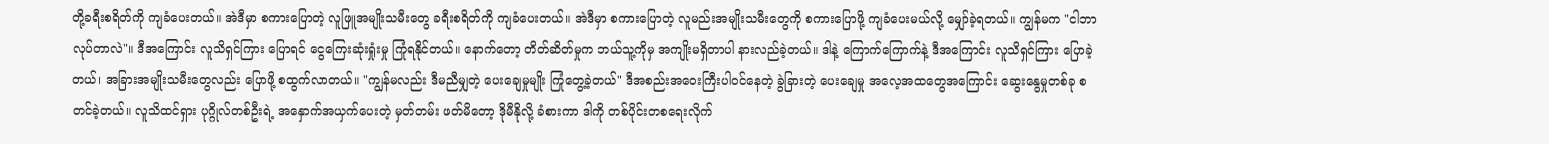တို့ခရီးစရိတ်ကို ကျခံပေးတယ်။ အဲဒီမှာ စကားပြောတဲ့ လူဖြူအမျိုးသမီးတွေ ခရီးစရိတ်ကို ကျခံပေးတယ်။ အဲဒီမှာ စကားပြောတဲ့ လူမည်းအမျိုးသမီးတွေကို စကားပြောဖို့ ကျခံပေးမယ်လို့ မျှော်ခဲ့ရတယ်။ ကျွန်မက "ငါဘာလုပ်တာလဲ"။ ဒီအကြောင်း လူသိရှင်ကြား ပြောရင် ငွေကြေးဆုံးရှုံးမှု ကြုံရနိုင်တယ်။ နောက်တော့ တိတ်ဆိတ်မှုက ဘယ်သူ့ကိုမှ အကျိုးမရှိတာပါ နားလည်ခဲ့တယ်။ ဒါနဲ့ ကြောက်ကြောက်နဲ့ ဒီအကြောင်း လူသိရှင်ကြား ပြောခဲ့တယ်၊ အခြားအမျိုးသမီးတွေလည်း ပြောဖို့ စထွက်လာတယ်။ "ကျွန်မလည်း ဒီမညီမျှတဲ့ ပေးချေမှုမျိုး ကြုံတွေ့ခဲ့တယ်" ဒီအစည်းအဝေးကြီးပါဝင်နေတဲ့ ခွဲခြားတဲ့ ပေးချေမှု အလေ့အထတွေအကြောင်း ဆွေးနွေမှုတစ်ခု စတင်ခဲ့တယ်။ လူသိထင်ရှား ပုဂ္ဂိုလ်တစ်ဦးရဲ့ အနှောက်အယှက်ပေးတဲ့ မှတ်တမ်း ဖတ်မိတော့ ဒိုမီနိုလို့ ခံစားကာ ဒါကို တစ်ပိုင်းတစရေးလိုက်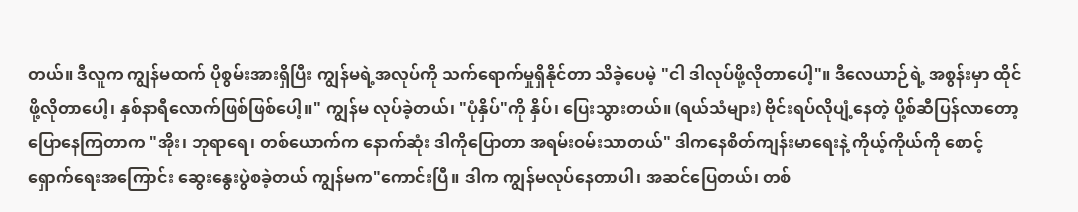တယ်။ ဒီလူက ကျွန်မထက် ပိုစွမ်းအားရှိပြီး ကျွန်မရဲ့အလုပ်ကို သက်ရောက်မှုရှိနိုင်တာ သိခဲ့ပေမဲ့ "ငါ ဒါလုပ်ဖို့လိုတာပေါ့"။ ဒီလေယာဉ်ရဲ့ အစွန်းမှာ ထိုင်ဖို့လိုတာပေါ့၊ နှစ်နာရီလောက်ဖြစ်ဖြစ်ပေါ့။" ကျွန်မ လုပ်ခဲ့တယ်၊ "ပုံနှိပ်"ကို နှိပ်၊ ပြေးသွားတယ်။ (ရယ်သံများ) ဗိုင်းရပ်လိုပျံ့နေတဲ့ ပို့စ်ဆီပြန်လာတော့ ပြောနေကြတာက "အိုး၊ ဘုရာရေ၊ တစ်ယောက်က နောက်ဆုံး ဒါကိုပြောတာ အရမ်းဝမ်းသာတယ်" ဒါကနေစိတ်ကျန်းမာရေးနဲ့ ကိုယ့်ကိုယ်ကို စောင့်ရှောက်ရေးအကြောင်း ဆွေးနွေးပွဲစခဲ့တယ် ကျွန်မက"ကောင်းပြီ။ ဒါက ကျွန်မလုပ်နေတာပါ၊ အဆင်ပြေတယ်၊ တစ်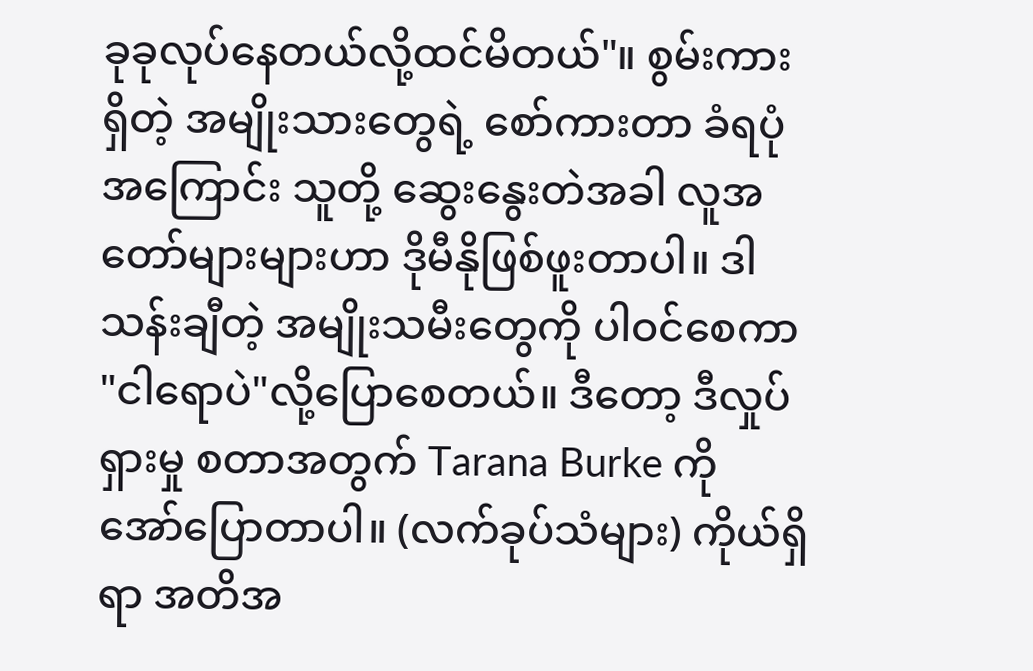ခုခုလုပ်နေတယ်လို့ထင်မိတယ်"။ စွမ်းကားရှိတဲ့ အမျိုးသားတွေရဲ့ စော်ကားတာ ခံရပုံအကြောင်း သူတို့ ဆွေးနွေးတဲအခါ လူအတော်များများဟာ ဒိုမီနိုဖြစ်ဖူးတာပါ။ ဒါ သန်းချီတဲ့ အမျိုးသမီးတွေကို ပါဝင်စေကာ "ငါရောပဲ"လို့ပြောစေတယ်။ ဒီတော့ ဒီလှုပ်ရှားမှု စတာအတွက် Tarana Burke ကို အော်ပြောတာပါ။ (လက်ခုပ်သံများ) ကိုယ်ရှိရာ အတိအ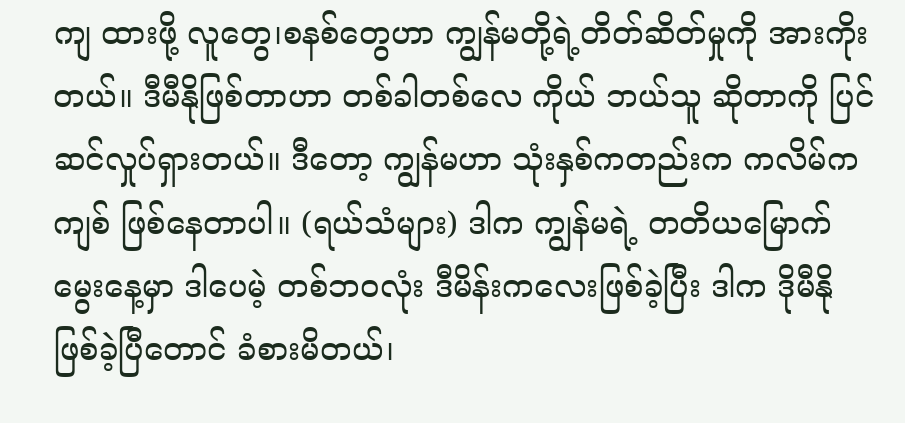ကျ ထားဖို့ လူတွေ၊စနစ်တွေဟာ ကျွန်မတို့ရဲ့တိတ်ဆိတ်မှုကို အားကိုးတယ်။ ဒီမီနိုဖြစ်တာဟာ တစ်ခါတစ်လေ ကိုယ် ဘယ်သူ ဆိုတာကို ပြင်ဆင်လှုပ်ရှားတယ်။ ဒီတော့ ကျွန်မဟာ သုံးနှစ်ကတည်းက ကလိမ်ကကျစ် ဖြစ်နေတာပါ။ (ရယ်သံများ) ဒါက ကျွန်မရဲ့ တတိယမြောက် မွေးနေ့မှာ ဒါပေမဲ့ တစ်ဘဝလုံး ဒီမိန်းကလေးဖြစ်ခဲ့ပြီး ဒါက ဒိုမီနိုဖြစ်ခဲ့ပြီတောင် ခံစားမိတယ်၊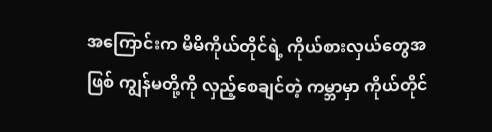အကြောင်းက မိမိကိုယ်တိုင်ရဲ့ ကိုယ်စားလှယ်တွေအဖြစ် ကျွန်မတို့ကို လှည့်စေချင်တဲ့ ကမ္ဘာမှာ ကိုယ်တိုင်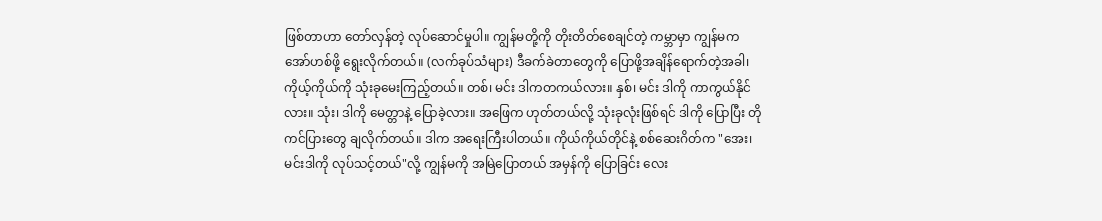ဖြစ်တာဟာ တော်လှန်တဲ့ လုပ်ဆောင်မှုပါ။ ကျွန်မတို့ကို တိုးတိတ်စေချင်တဲ့ ကမ္ဘာမှာ ကျွန်မက အော်ဟစ်ဖို့ ရွေးလိုက်တယ်။ (လက်ခုပ်သံများ) ဒီခက်ခဲတာတွေကို ပြောဖို့အချိန်ရောက်တဲ့အခါ၊ ကိုယ့်ကိုယ်ကို သုံးခုမေးကြည့်တယ်။ တစ်၊ မင်း ဒါကတကယ်လား။ နှစ်၊ မင်း ဒါကို ကာကွယ်နိုင်လား။ သုံး၊ ဒါကို မေတ္တာနဲ့ ပြောခဲ့လား။ အဖြေက ဟုတ်တယ်လို့ သုံးခုလုံးဖြစ်ရင် ဒါကို ပြောပြီး တိုကင်ပြားတွေ ချလိုက်တယ်။ ဒါက အရေးကြီးပါတယ်။ ကိုယ်ကိုယ်တိုင်နဲ့ စစ်ဆေးဂိတ်က "အေး၊ မင်းဒါကို လုပ်သင့်တယ်"လို့ ကျွန်မကို အမြဲပြောတယ် အမှန်ကို ပြောခြင်း လေး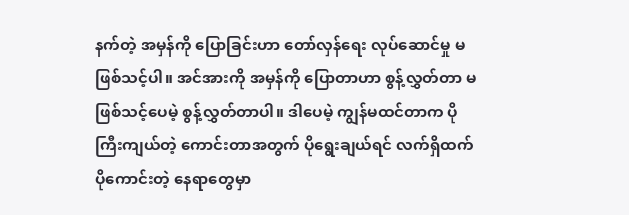နက်တဲ့ အမှန်ကို ပြောခြင်းဟာ တော်လှန်ရေး လုပ်ဆောင်မှု မဖြစ်သင့်ပါ။ အင်အားကို အမှန်ကို ပြောတာဟာ စွန့်လွှတ်တာ မဖြစ်သင့်ပေမဲ့ စွန့်လွှတ်တာပါ။ ဒါပေမဲ့ ကျွန်မထင်တာက ပိုကြီးကျယ်တဲ့ ကောင်းတာအတွက် ပိုရွေးချယ်ရင် လက်ရှိထက် ပိုကောင်းတဲ့ နေရာတွေမှာ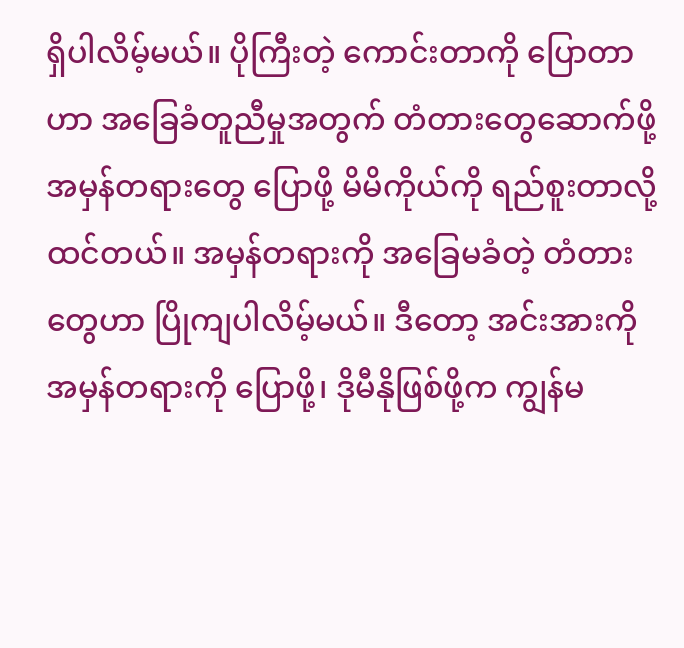ရှိပါလိမ့်မယ်။ ပိုကြီးတဲ့ ကောင်းတာကို ပြောတာဟာ အခြေခံတူညီမှုအတွက် တံတားတွေဆောက်ဖို့ အမှန်တရားတွေ ပြောဖို့ မိမိကိုယ်ကို ရည်စူးတာလို့ထင်တယ်။ အမှန်တရားကို အခြေမခံတဲ့ တံတားတွေဟာ ပြိုကျပါလိမ့်မယ်။ ဒီတော့ အင်းအားကို အမှန်တရားကို ပြောဖို့၊ ဒိုမီနိုဖြစ်ဖို့က ကျွန်မ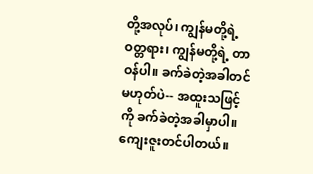တို့အလုပ်၊ ကျွန်မတို့ရဲ့ ဝတ္တရား၊ ကျွန်မတို့ရဲ့ တာဝန်ပါ။ ခက်ခဲတဲ့အခါတင်မဟုတ်ပဲ-- အထူးသဖြင့်ကို ခက်ခဲတဲ့အခါမှာပါ။ ကျေးဇူးတင်ပါတယ်။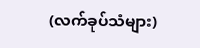(လက်ခုပ်သံများ)